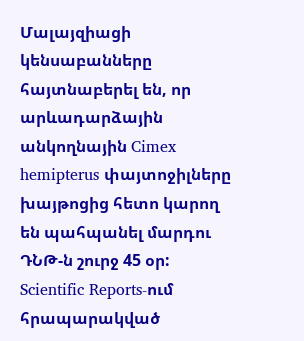Մալայզիացի կենսաբանները հայտնաբերել են, որ արևադարձային անկողնային Cimex hemipterus փայտոջիլները խայթոցից հետո կարող են պահպանել մարդու ԴՆԹ-ն շուրջ 45 օր: Scientific Reports-ում հրապարակված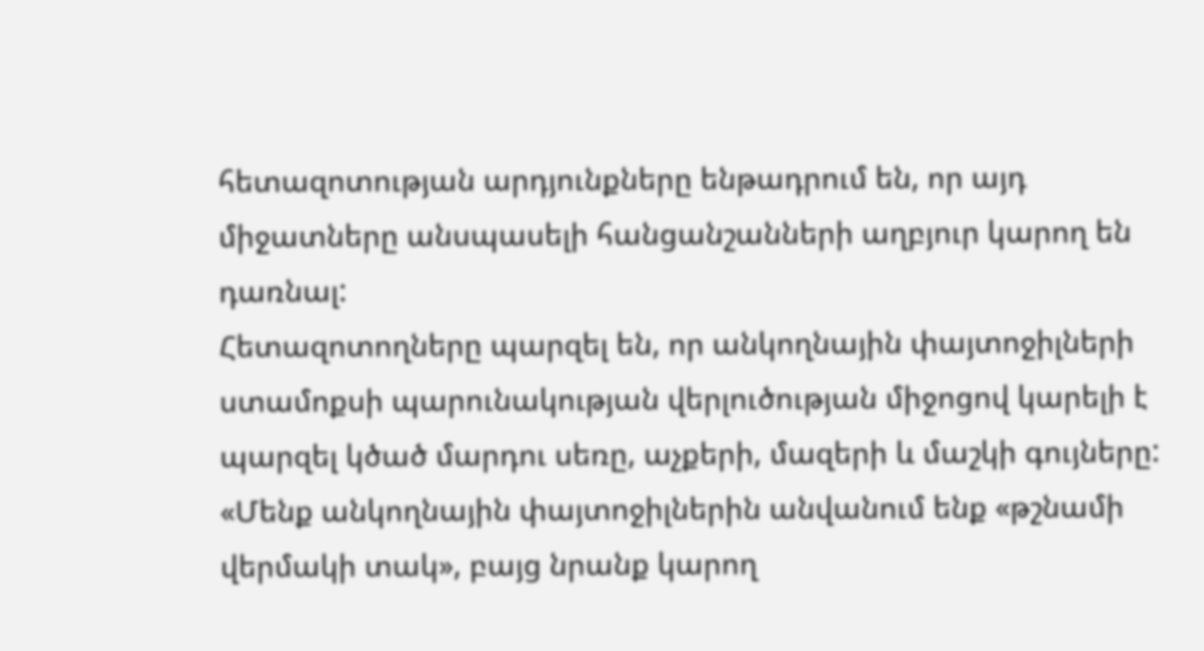հետազոտության արդյունքները ենթադրում են, որ այդ միջատները անսպասելի հանցանշանների աղբյուր կարող են դառնալ:
Հետազոտողները պարզել են, որ անկողնային փայտոջիլների ստամոքսի պարունակության վերլուծության միջոցով կարելի է պարզել կծած մարդու սեռը, աչքերի, մազերի և մաշկի գույները: «Մենք անկողնային փայտոջիլներին անվանում ենք «թշնամի վերմակի տակ», բայց նրանք կարող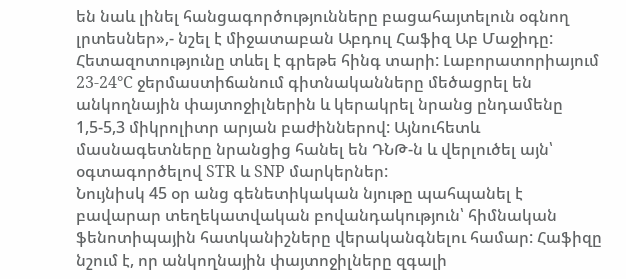են նաև լինել հանցագործությունները բացահայտելուն օգնող լրտեսներ»,- նշել է միջատաբան Աբդուլ Հաֆիզ Աբ Մաջիդը:
Հետազոտությունը տևել է գրեթե հինգ տարի: Լաբորատորիայում 23-24°C ջերմաստիճանում գիտնականները մեծացրել են անկողնային փայտոջիլներին և կերակրել նրանց ընդամենը 1,5-5,3 միկրոլիտր արյան բաժիններով: Այնուհետև մասնագետները նրանցից հանել են ԴՆԹ-ն և վերլուծել այն՝ օգտագործելով STR և SNP մարկերներ:
Նույնիսկ 45 օր անց գենետիկական նյութը պահպանել է բավարար տեղեկատվական բովանդակություն՝ հիմնական ֆենոտիպային հատկանիշները վերականգնելու համար: Հաֆիզը նշում է, որ անկողնային փայտոջիլները զգալի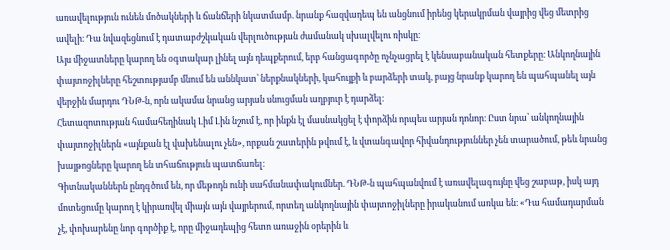առավելություն ունեն մոծակների և ճանճերի նկատմամբ. նրանք հազվադեպ են անցնում իրենց կերակրման վայրից վեց մետրից ավելի։ Դա նվազեցնում է դատաբժշկական վերլուծության ժամանակ սխալվելու ռիսկը։
Այս միջատները կարող են օգտակար լինել այն դեպքերում, երբ հանցագործը ոչնչացրել է կենսաբանական հետքերը։ Անկողնային փայտոջիլները հեշտությամբ մնում են աննկատ՝ ներքնակների, կահույքի և բարձերի տակ, բայց նրանք կարող են պահպանել այն վերջին մարդու ԴՆԹ-ն, որն ակամա նրանց արյան սնուցման աղբյուր է դարձել։
Հետազոտության համահեղինակ Լիմ Լին նշում է, որ ինքն էլ մասնակցել է փորձին որպես արյան դոնոր։ Ըստ նրա՝ անկողնային փայտոջիլներն «այնքան էլ վախենալու չեն», որքան շատերին թվում է, և վտանգավոր հիվանդություններ չեն տարածում, թեև նրանց խայթոցները կարող են տհաճություն պատճառել։
Գիտնականներն ընդգծում են, որ մեթոդն ունի սահմանափակումներ. ԴՆԹ-ն պահպանվում է առավելագույնը վեց շաբաթ, իսկ այդ մոտեցումը կարող է կիրառվել միայն այն վայրերում, որտեղ անկողնային փայտոջիլները իրականում առկա են։ «Դա համադարման չէ, փոխարենը նոր գործիք է, որը միջադեպից հետո առաջին օրերին և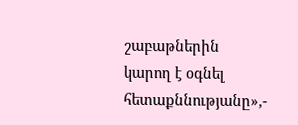շաբաթներին կարող է օգնել հետաքննությանը»,-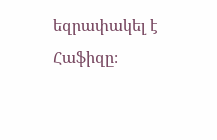եզրափակել է Հաֆիզը։